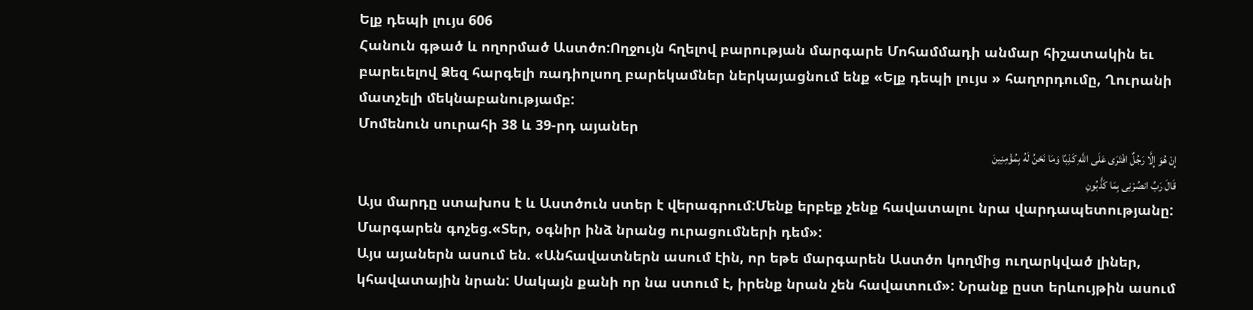Ելք դեպի լույս 606
Հանուն գթած և ողորմած Աստծո:Ողջույն հղելով բարության մարգարե Մոհամմադի անմար հիշատակին եւ բարեւելով Ձեզ հարգելի ռադիոլսող բարեկամներ ներկայացնում ենք «Ելք դեպի լույս » հաղորդումը, Ղուրանի մատչելի մեկնաբանությամբ:
Մոմենուն սուրահի 38 և 39-րդ այաներ
إِنْ هُوَ إِلَّا رَجُلٌ افْتَرَى عَلَى اللَّهِ کَذِبًا وَمَا نَحْنُ لَهُ بِمُؤْمِنِینَ
قَالَ رَبِّ انصُرْنِی بِمَا کَذَّبُونِ
Այս մարդը ստախոս է և Աստծուն ստեր է վերագրում:Մենք երբեք չենք հավատալու նրա վարդապետությանը:
Մարգարեն գոչեց.«Տեր, օգնիր ինձ նրանց ուրացումների դեմ»:
Այս այաներն ասում են. «Անհավատներն ասում էին, որ եթե մարգարեն Աստծո կողմից ուղարկված լիներ, կհավատային նրան: Սակայն քանի որ նա ստում է, իրենք նրան չեն հավատում»: Նրանք ըստ երևույթին ասում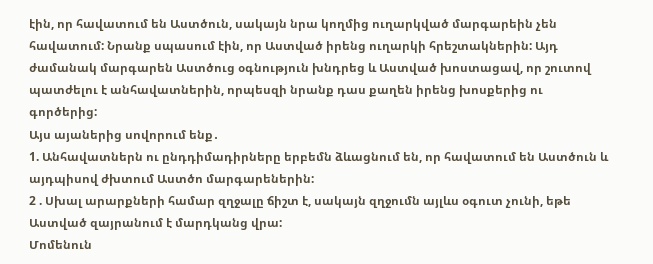էին, որ հավատում են Աստծուն, սակայն նրա կողմից ուղարկված մարգարեին չեն հավատում: Նրանք սպասում էին, որ Աստված իրենց ուղարկի հրեշտակներին: Այդ ժամանակ մարգարեն Աստծուց օգնություն խնդրեց և Աստված խոստացավ, որ շուտով պատժելու է անհավատներին, որպեսզի նրանք դաս քաղեն իրենց խոսքերից ու գործերից:
Այս այաներից սովորում ենք․
1. Անհավատներն ու ընդդիմադիրները երբեմն ձևացնում են, որ հավատում են Աստծուն և այդպիսով ժխտում Աստծո մարգարեներին:
2 . Սխալ արարքների համար զղջալը ճիշտ է, սակայն զղջումն այլևս օգուտ չունի, եթե Աստված զայրանում է մարդկանց վրա:
Մոմենուն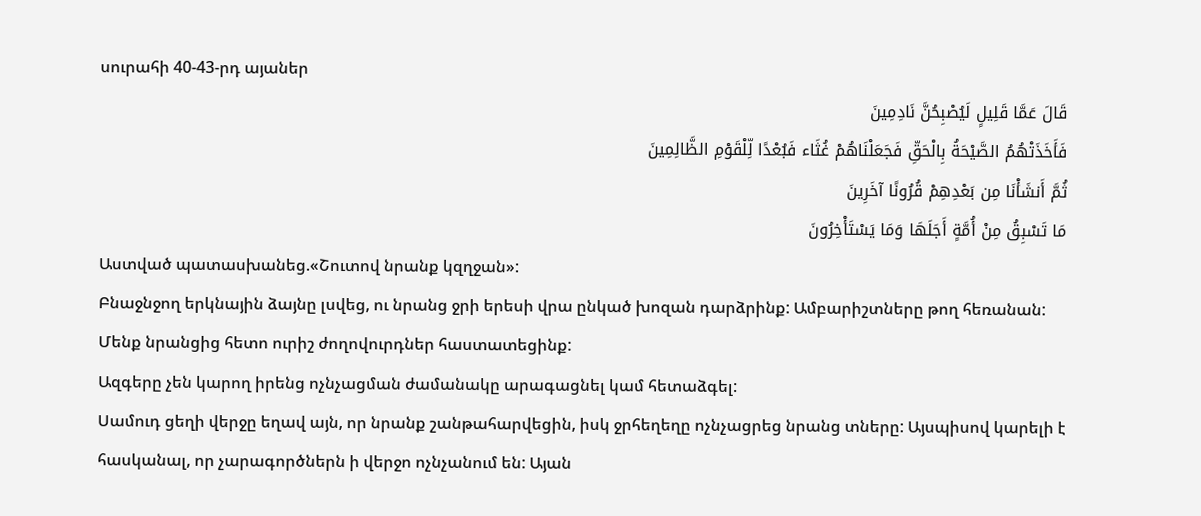սուրահի 40-43-րդ այաներ
قَالَ عَمَّا قَلِیلٍ لَیُصْبِحُنَّ نَادِمِینَ
فَأَخَذَتْهُمُ الصَّیْحَةُ بِالْحَقِّ فَجَعَلْنَاهُمْ غُثَاء فَبُعْدًا لِّلْقَوْمِ الظَّالِمِینَ
ثُمَّ أَنشَأْنَا مِن بَعْدِهِمْ قُرُونًا آخَرِینَ
مَا تَسْبِقُ مِنْ أُمَّةٍ أَجَلَهَا وَمَا یَسْتَأْخِرُونَ
Աստված պատասխանեց.«Շուտով նրանք կզղջան»:
Բնաջնջող երկնային ձայնը լսվեց, ու նրանց ջրի երեսի վրա ընկած խոզան դարձրինք: Ամբարիշտները թող հեռանան:
Մենք նրանցից հետո ուրիշ ժողովուրդներ հաստատեցինք:
Ազգերը չեն կարող իրենց ոչնչացման ժամանակը արագացնել կամ հետաձգել:
Սամուդ ցեղի վերջը եղավ այն, որ նրանք շանթահարվեցին, իսկ ջրհեղեղը ոչնչացրեց նրանց տները: Այսպիսով կարելի է հասկանալ, որ չարագործներն ի վերջո ոչնչանում են: Այան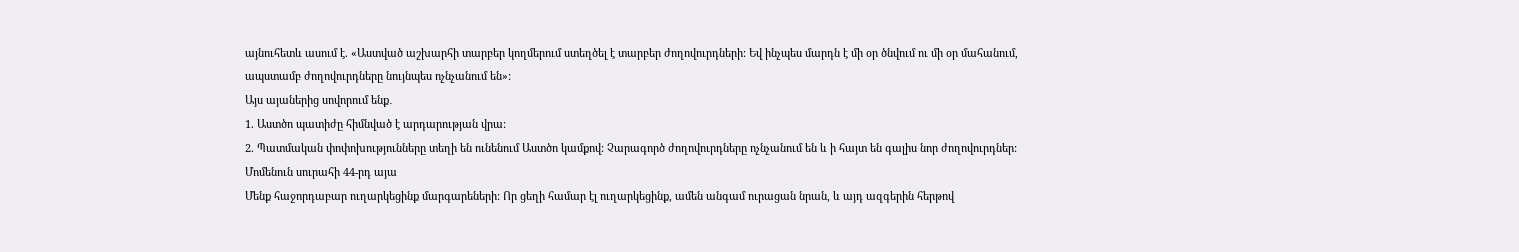այնուհետև ասում է. «Աստված աշխարհի տարբեր կողմերում ստեղծել է տարբեր ժողովուրդների: Եվ ինչպես մարդն է մի օր ծնվում ու մի օր մահանում, ապստամբ ժողովուրդները նույնպես ոչնչանում են»:
Այս այաներից սովորում ենք․
1. Աստծո պատիժը հիմնված է արդարության վրա:
2. Պատմական փոփոխությունները տեղի են ունենում Աստծո կամքով: Չարագործ ժողովուրդները ոչնչանում են և ի հայտ են գալիս նոր ժողովուրդներ:
Մոմենուն սուրահի 44-րդ այա
Մենք հաջորդաբար ուղարկեցինք մարգարեների: Որ ցեղի համար էլ ուղարկեցինք, ամեն անգամ ուրացան նրան, և այդ ազգերին հերթով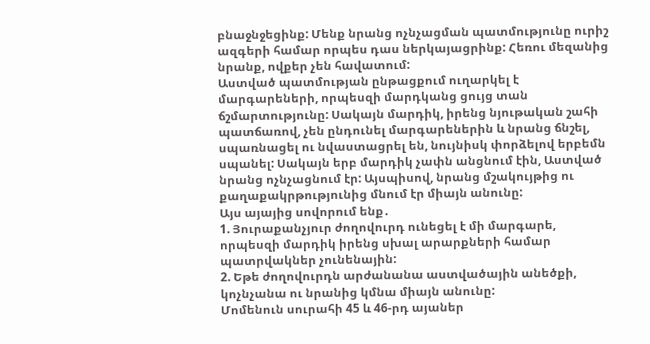բնաջնջեցինք: Մենք նրանց ոչնչացման պատմությունը ուրիշ ազգերի համար որպես դաս ներկայացրինք: Հեռու մեզանից նրանք, ովքեր չեն հավատում:
Աստված պատմության ընթացքում ուղարկել է մարգարեների, որպեսզի մարդկանց ցույց տան ճշմարտությունը: Սակայն մարդիկ, իրենց նյութական շահի պատճառով, չեն ընդունել մարգարեներին և նրանց ճնշել, սպառնացել ու նվաստացրել են, նույնիսկ փորձելով երբեմն սպանել: Սակայն երբ մարդիկ չափն անցնում էին, Աստված նրանց ոչնչացնում էր: Այսպիսով, նրանց մշակույթից ու քաղաքակրթությունից մնում էր միայն անունը:
Այս այայից սովորում ենք․
1. Յուրաքանչյուր ժողովուրդ ունեցել է մի մարգարե, որպեսզի մարդիկ իրենց սխալ արարքների համար պատրվակներ չունենային:
2. Եթե ժողովուրդն արժանանա աստվածային անեծքի, կոչնչանա ու նրանից կմնա միայն անունը:
Մոմենուն սուրահի 45 և 46-րդ այաներ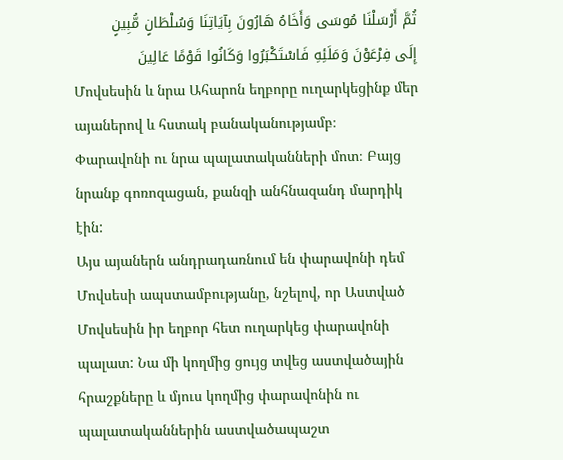ثُمَّ أَرْسَلْنَا مُوسَى وَأَخَاهُ هَارُونَ بِآیَاتِنَا وَسُلْطَانٍ مُّبِینٍ
إِلَى فِرْعَوْنَ وَمَلَئِهِ فَاسْتَکْبَرُوا وَکَانُوا قَوْمًا عَالِینَ
Մովսեսին և նրա Ահարոն եղբորը ուղարկեցինք մեր այաներով և հստակ բանականությամբ։
Փարավոնի ու նրա պալատականների մոտ։ Բայց նրանք գոռոզացան, քանզի անհնազանդ մարդիկ էին:
Այս այաներն անդրադառնում են փարավոնի դեմ Մովսեսի ապստամբությանը, նշելով, որ Աստված Մովսեսին իր եղբոր հետ ուղարկեց փարավոնի պալատ: Նա մի կողմից ցույց տվեց աստվածային հրաշքները և մյուս կողմից փարավոնին ու պալատականներին աստվածապաշտ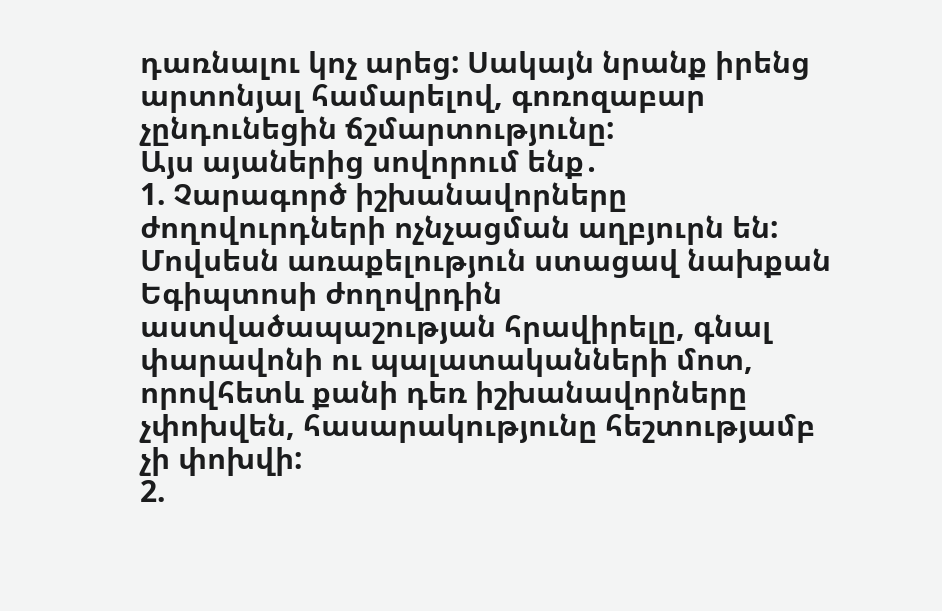դառնալու կոչ արեց: Սակայն նրանք իրենց արտոնյալ համարելով, գոռոզաբար չընդունեցին ճշմարտությունը:
Այս այաներից սովորում ենք․
1. Չարագործ իշխանավորները ժողովուրդների ոչնչացման աղբյուրն են: Մովսեսն առաքելություն ստացավ նախքան Եգիպտոսի ժողովրդին աստվածապաշության հրավիրելը, գնալ փարավոնի ու պալատականների մոտ, որովհետև քանի դեռ իշխանավորները չփոխվեն, հասարակությունը հեշտությամբ չի փոխվի:
2.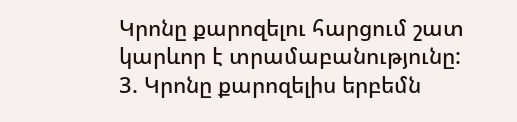Կրոնը քարոզելու հարցում շատ կարևոր է տրամաբանությունը:
3. Կրոնը քարոզելիս երբեմն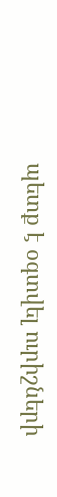պետք է օգտվել ուրիշների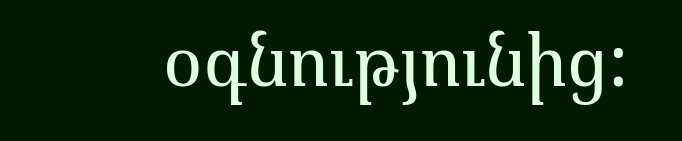օգնությունից: